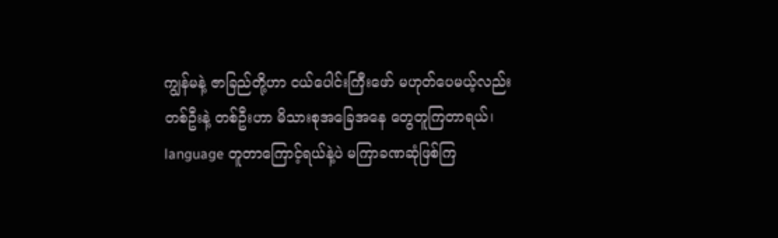ကျွန်မနဲ့ ဇာခြည်တို့ဟာ ငယ်ပေါင်းကြီးဖော် မဟုတ်ပေမယ့်လည်း တစ်ဦးနဲ့ တစ်ဦးဟာ မိသားစုအခြေအနေ တွေတူကြတာရယ်၊ language တူတာကြောင့်ရယ်နဲ့ပဲ မကြာခဏဆုံဖြစ်ကြ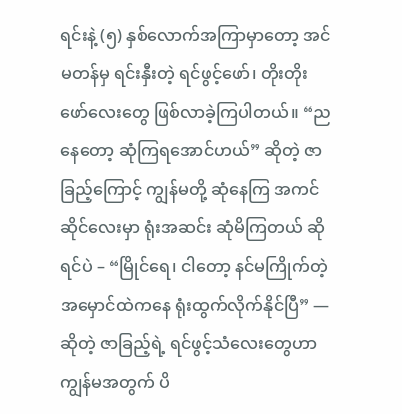ရင်းနဲ့ (၅) နှစ်လောက်အကြာမှာတော့ အင်မတန်မှ ရင်းနှီးတဲ့ ရင်ဖွင့်ဖော်၊ တိုးတိုးဖော်လေးတွေ ဖြစ်လာခဲ့ကြပါတယ်။ “ညနေတော့ ဆုံကြရအောင်ဟယ်” ဆိုတဲ့ ဇာခြည့်ကြောင့် ကျွန်မတို့ ဆုံနေကြ အကင်ဆိုင်လေးမှာ ရုံးအဆင်း ဆုံမိကြတယ် ဆိုရင်ပဲ – “မြိုင်ရေ၊ ငါတော့ နင်မကြိုက်တဲ့ အမှောင်ထဲကနေ ရုံးထွက်လိုက်နိုင်ပြီ” — ဆိုတဲ့ ဇာခြည့်ရဲ့ ရင်ဖွင့်သံလေးတွေဟာ ကျွန်မအတွက် ပိ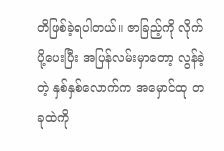တိဖြစ်ခဲ့ရပါတယ်။ ဇာခြည့်ကို လိုက်ပို့ပေးပြီး အပြန်လမ်းမှာတော့ လွန်ခဲ့တဲ့ နှစ်နှစ်လောက်က အမှောင်ထု တခုထဲကို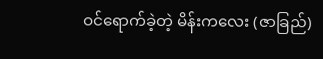ဝင်ရောက်ခဲ့တဲ့ မိန်းကလေး (ဇာခြည်)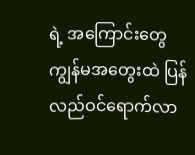ရဲ့ အကြောင်းတွေ ကျွန်မအတွေးထဲ ပြန်လည်ဝင်ရောက်လာ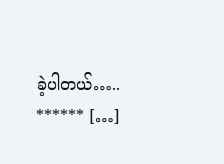ခဲ့ပါတယ်….. ****** […]